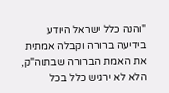"והנה כלל ישראל היודע בידיעה ברורה וקבלה אמתית את האמת הברורה שבתוה"ק, הלא לא ירגיש כלל בכל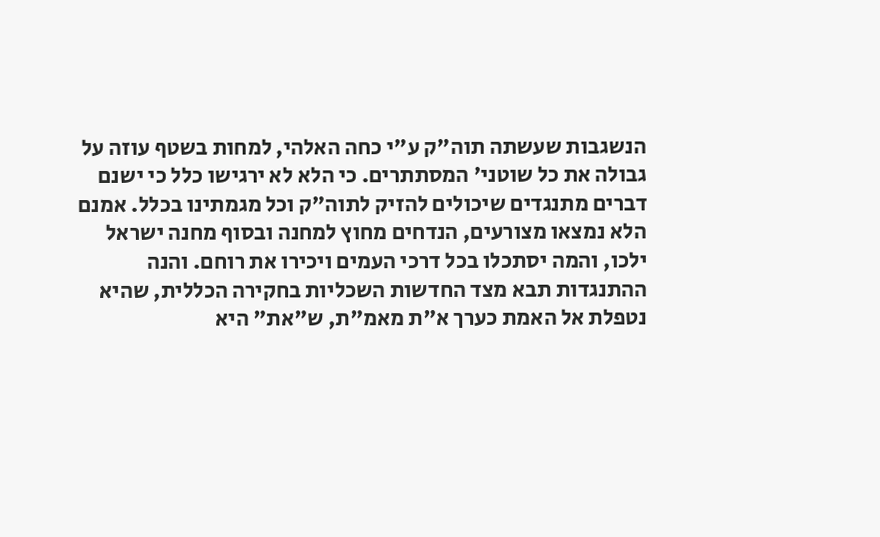הנשגבות שעשתה תוה"ק ע"י כחה האלהי, למחות בשטף עוזה על גבולה את כל שוטני' המסתתרים. כי הלא לא ירגישו כלל כי ישנם דברים מתנגדים שיכולים להזיק לתוה"ק וכל מגמתינו בכלל. אמנם הלא נמצאו מצורעים, הנדחים מחוץ למחנה ובסוף מחנה ישראל ילכו, והמה יסתכלו בכל דרכי העמים ויכירו את רוחם. והנה ההתנגדות תבא מצד החדשות השכליות בחקירה הכללית, שהיא נטפלת אל האמת כערך א"ת מאמ"ת, ש"את" היא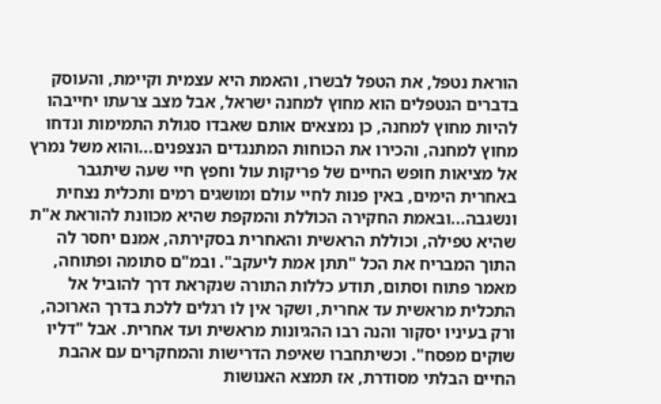הוראת נטפל, את הטפל לבשרו, והאמת היא עצמית וקיימת, והעוסק בדברים הנטפלים הוא מחוץ למחנה ישראל, אבל מצב צרעתו יחייבהו להיות מחוץ למחנה, כן נמצאים אותם שאבדו סגולת התמימות ונדחו מחוץ למחנה, והכירו את הכוחות המתנגדים הנצפנים...והוא משל נמרץ אל מציאות חופש החיים של פריקות עול וחפץ חיי שעה שיתגבר באחרית הימים, באין פנות לחיי עולם ומושגים רמים ותכלית נצחית ונשגבה...ובאמת החקירה הכוללת והמקפת שהיא מכוונת להוראת א"ת שהיא טפילה, וכוללת הראשית והאחרית בסקירתה, אמנם יחסר לה התוך המבריח את הכל "תתן אמת ליעקב". ובמ"ם סתומה ופתוחה, מאמר פתוח וסתום, תודע כללות התורה שנקראת דרך להוביל אל התכלית מראשית עד אחרית, ושקר אין לו רגלים ללכת בדרך הארוכה, ורק בעיניו יסקור והנה רבו ההגיונות מראשית ועד אחרית. אבל "דליו שוקים מפסח". וכשיתחברו שאיפת הדרישות והמחקרים עם אהבת החיים הבלתי מסודרת, אז תמצא האנושות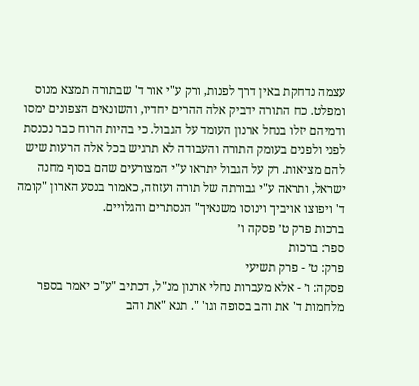עצמה נדחקת באין דרך לפנות, ורק ע"י אור ד' שבתורה תמצא מנוס ומפלט. כח התורה ידביק אלה ההרים יחדיו, והשונאים הצפונים ימסו ודמיהם יזלו בנחל ארנון העומד על הגבול. כי בהיות הרוח כבר נכנסת לפני ולפנים בעומק התורה והעבודה לא תרגיש בכל אלה הרעות שיש להם מציאות. רק על הגבול יתראו ע"י המצורעים שהם בסוף מחנה ישראל, ותראה ע"י גבורתה של תורה ועזוזה, כאמור בנסע הארון "קומה ד' ויפוצו אויביך וינוסו משנאיך" הנסתרים והגלויים.
ברכות פרק ט׳ פסקה ו׳
ספר: ברכות
פרק: ט׳ - פרק תשיעי
פסקה: ו׳ - אלא מעברות נחלי ארנון מנ"ל, דכתיב "ע"כ יאמר בספר מלחמות ד' את והב בסופה וגו' ". תנא "את והב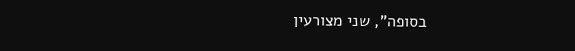בסופה", שני מצורעין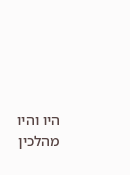היו והיו מהלכין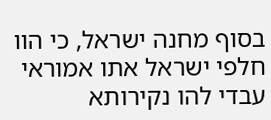בסוף מחנה ישראל, כי הוו חלפי ישראל אתו אמוראי עבדי להו נקירותא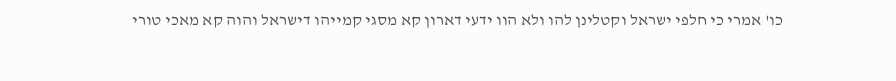כו' אמרי כי חלפי ישראל וקטלינן להו ולא הוו ידעי דארון קא מסגי קמייהו דישראל והוה קא מאכי טורי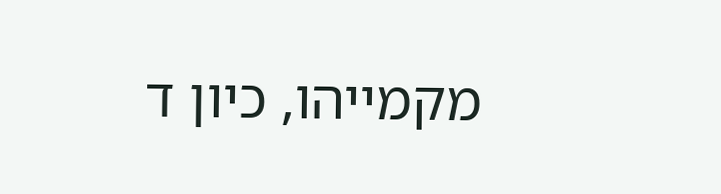מקמייהו, כיון ד